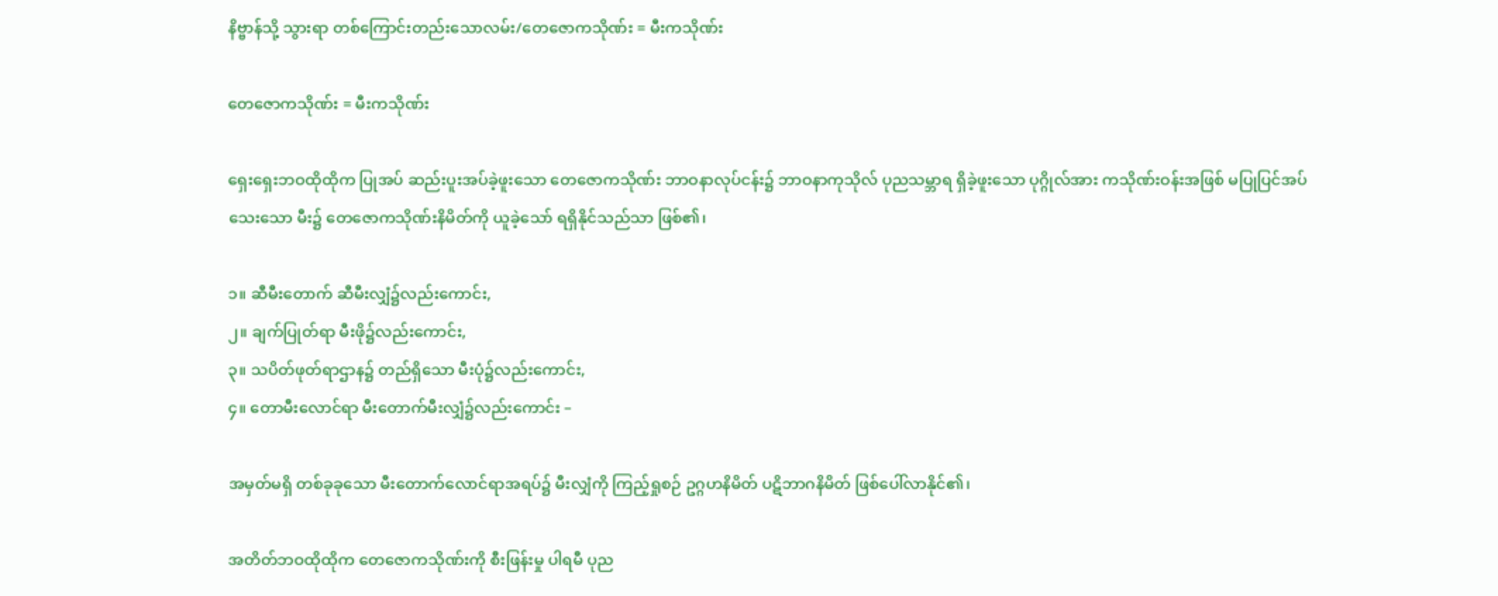နိဗ္ဗာန်သို့ သွားရာ တစ်ကြောင်းတည်းသောလမ်း/တေဇောကသိုဏ်း = မီးကသိုဏ်း

တေဇောကသိုဏ်း = မီးကသိုဏ်း

ရှေးရှေးဘဝထိုထိုက ပြုအပ် ဆည်းပူးအပ်ခဲ့ဖူးသော တေဇောကသိုဏ်း ဘာဝနာလုပ်ငန်း၌ ဘာဝနာကုသိုလ် ပုညသမ္ဘာရ ရှိခဲ့ဖူးသော ပုဂ္ဂိုလ်အား ကသိုဏ်းဝန်းအဖြစ် မပြုပြင်အပ်သေးသော မီး၌ တေဇောကသိုဏ်းနိမိတ်ကို ယူခဲ့သော် ရရှိနိုင်သည်သာ ဖြစ်၏၊

၁။ ဆီမီးတောက် ဆီမီးလျှံ၌လည်းကောင်း,
၂။ ချက်ပြုတ်ရာ မီးဖို၌လည်းကောင်း,
၃။ သပိတ်ဖုတ်ရာဌာန၌ တည်ရှိသော မီးပုံ၌လည်းကောင်း,
၄။ တောမီးလောင်ရာ မီးတောက်မီးလျှံ၌လည်းကောင်း –

အမှတ်မရှိ တစ်ခုခုသော မီးတောက်လောင်ရာအရပ်၌ မီးလျှံကို ကြည့်ရှုစဉ် ဥဂ္ဂဟနိမိတ် ပဋိဘာဂနိမိတ် ဖြစ်ပေါ်လာနိုင်၏၊

အတိတ်ဘဝထိုထိုက တေဇောကသိုဏ်းကို စီးဖြန်းမှု ပါရမီ ပုည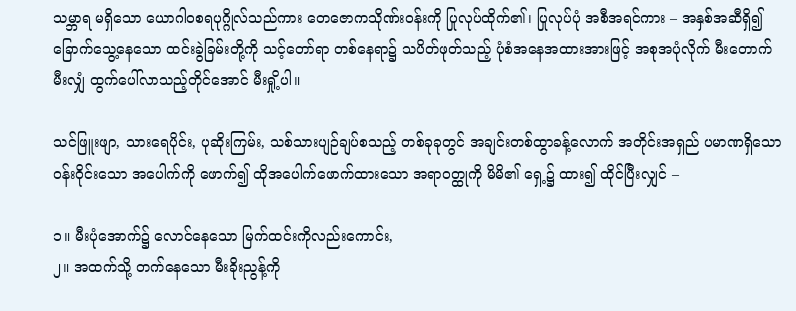သမ္ဘာရ မရှိသော ယောဂါဝစရပုဂ္ဂိုလ်သည်ကား တေဇောကသိုဏ်းဝန်းကို ပြုလုပ်ထိုက်၏၊ ပြုလုပ်ပုံ အစီအရင်ကား – အနှစ်အဆီရှိ၍ ခြောက်သွေ့နေသော ထင်းခွဲခြမ်းတို့ကို သင့်တော်ရာ တစ်နေရာ၌ သပိတ်ဖုတ်သည့် ပုံစံအနေအထားအားဖြင့် အစုအပုံလိုက် မီးတောက်မီးလျှံ ထွက်ပေါ်လာသည့်တိုင်အောင် မီးရှို့ပါ။

သင်ဖြူးဖျာ, သားရေပိုင်း, ပုဆိုးကြမ်း, သစ်သားပျဉ်ချပ်စသည့် တစ်ခုခုတွင် အချင်းတစ်ထွာခန့်လောက် အတိုင်းအရှည် ပမာဏရှိသော ဝန်းဝိုင်းသော အပေါက်ကို ဖောက်၍ ထိုအပေါက်ဖောက်ထားသော အရာဝတ္ထုကို မိမိ၏ ရှေ့၌ ထား၍ ထိုင်ပြီးလျှင် –

၁။ မီးပုံအောက်၌ လောင်နေသော မြက်ထင်းကိုလည်းကောင်း,
၂။ အထက်သို့ တက်နေသော မီးခိုးညွန့်ကို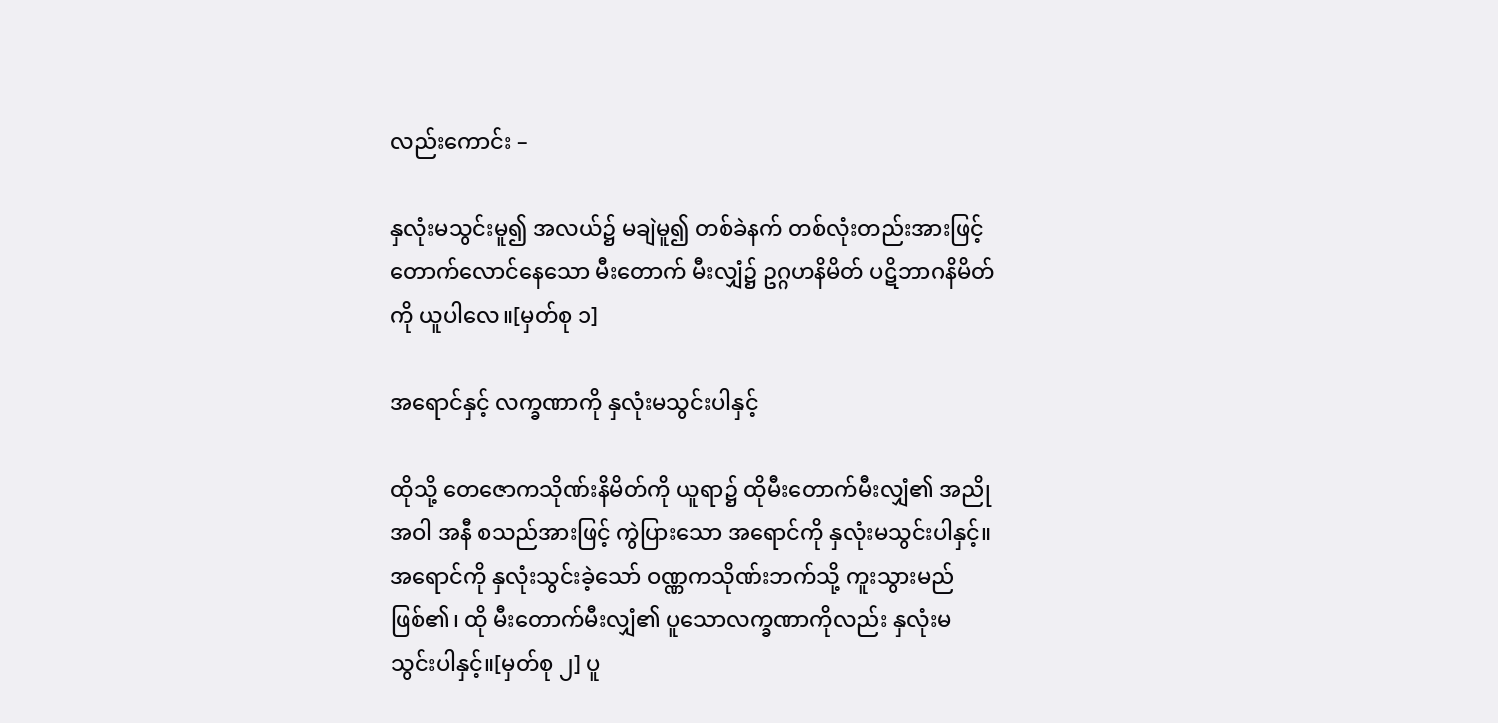လည်းကောင်း –

နှလုံးမသွင်းမူ၍ အလယ်၌ မချဲမူ၍ တစ်ခဲနက် တစ်လုံးတည်းအားဖြင့် တောက်လောင်နေသော မီးတောက် မီးလျှံ၌ ဥဂ္ဂဟနိမိတ် ပဋိဘာဂနိမိတ်ကို ယူပါလေ။[မှတ်စု ၁]

အရောင်နှင့် လက္ခဏာကို နှလုံးမသွင်းပါနှင့်

ထိုသို့ တေဇောကသိုဏ်းနိမိတ်ကို ယူရာ၌ ထိုမီးတောက်မီးလျှံ၏ အညို အဝါ အနီ စသည်အားဖြင့် ကွဲပြားသော အရောင်ကို နှလုံးမသွင်းပါနှင့်။ အရောင်ကို နှလုံးသွင်းခဲ့သော် ဝဏ္ဏကသိုဏ်းဘက်သို့ ကူးသွားမည် ဖြစ်၏၊ ထို မီးတောက်မီးလျှံ၏ ပူသောလက္ခဏာကိုလည်း နှလုံးမသွင်းပါနှင့်။[မှတ်စု ၂] ပူ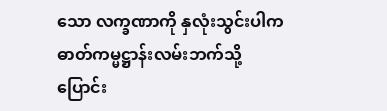သော လက္ခဏာကို နှလုံးသွင်းပါက ဓာတ်ကမ္မဋ္ဌာန်းလမ်းဘက်သို့ ပြောင်း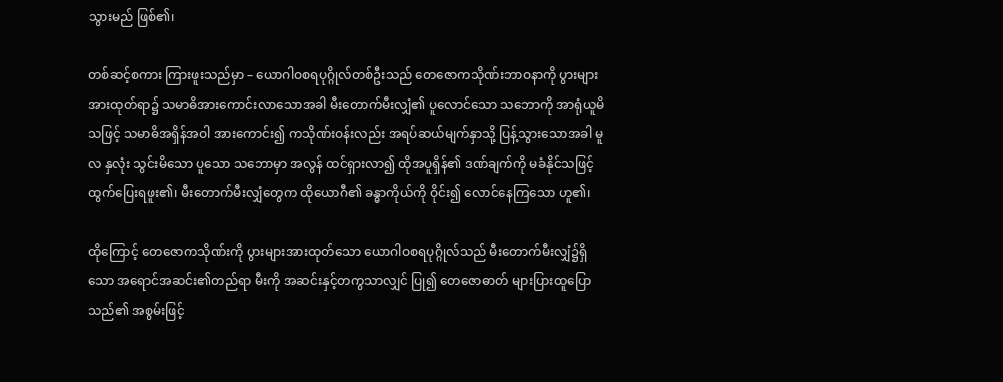သွားမည် ဖြစ်၏၊

တစ်ဆင့်စကား ကြားဖူးသည်မှာ – ယောဂါဝစရပုဂ္ဂိုလ်တစ်ဦးသည် တေဇောကသိုဏ်းဘာဝနာကို ပွားများ အားထုတ်ရာ၌ သမာဓိအားကောင်းလာသောအခါ မီးတောက်မီးလျှံ၏ ပူလောင်သော သဘောကို အာရုံယူမိသဖြင့် သမာဓိအရှိန်အဝါ အားကောင်း၍ ကသိုဏ်းဝန်းလည်း အရပ်ဆယ်မျက်နှာသို့ ပြန့်သွားသောအခါ မူလ နှလုံး သွင်းမိသော ပူသော သဘောမှာ အလွန် ထင်ရှားလာ၍ ထိုအပူရှိန်၏ ဒဏ်ချက်ကို မခံနိုင်သဖြင့် ထွက်ပြေးရဖူး၏၊ မီးတောက်မီးလျှံတွေက ထိုယောဂီ၏ ခန္ဓာကိုယ်ကို ဝိုင်း၍ လောင်နေကြသော ဟူ၏၊

ထိုကြောင့် တေဇောကသိုဏ်းကို ပွားများအားထုတ်သော ယောဂါဝစရပုဂ္ဂိုလ်သည် မီးတောက်မီးလျှံ၌ရှိသော အရောင်အဆင်း၏တည်ရာ မီးကို အဆင်းနှင့်တကွသာလျှင် ပြု၍ တေဇောဓာတ် များပြားထူပြောသည်၏ အစွမ်းဖြင့်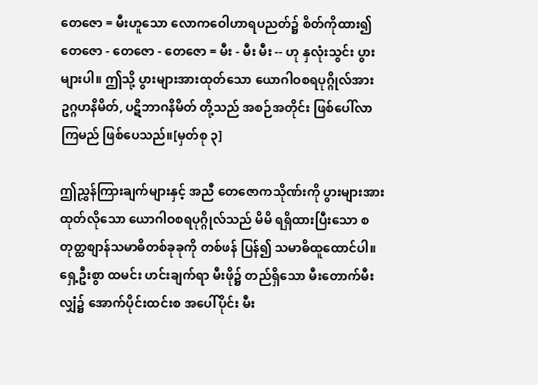တေဇော = မီးဟူသော လောကဝေါဟာရပညတ်၌ စိတ်ကိုထား၍ တေဇော - တေဇော - တေဇော = မီး - မီး မီး -- ဟု နှလုံးသွင်း ပွားများပါ။ ဤသို့ ပွားများအားထုတ်သော ယောဂါဝစရပုဂ္ဂိုလ်အား ဥဂ္ဂဟနိမိတ်, ပဋိဘာဂနိမိတ် တို့သည် အစဉ်အတိုင်း ဖြစ်ပေါ်လာကြမည် ဖြစ်ပေသည်။[မှတ်စု ၃]

ဤညွှန်ကြားချက်များနှင့် အညီ တေဇောကသိုဏ်းကို ပွားများအားထုတ်လိုသော ယောဂါဝစရပုဂ္ဂိုလ်သည် မိမိ ရရှိထားပြီးသော စတုတ္ထစျာန်သမာဓိတစ်ခုခုကို တစ်ဖန် ပြန်၍ သမာဓိထူထောင်ပါ။ ရှေ့ဦးစွာ ထမင်း ဟင်းချက်ရာ မီးဖို၌ တည်ရှိသော မီးတောက်မီးလျှံ၌ အောက်ပိုင်းထင်းစ အပေါ်ပိုင်း မီး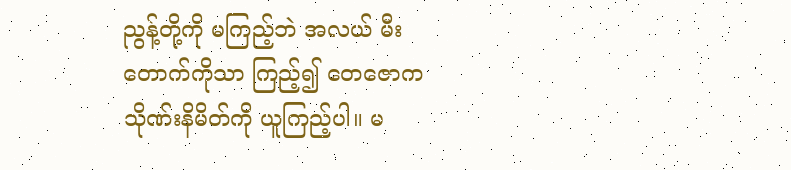ညွန့်တို့ကို မကြည့်ဘဲ အလယ် မီးတောက်ကိုသာ ကြည့်၍ တေဇောကသိုဏ်းနိမိတ်ကို ယူကြည့်ပါ။ မ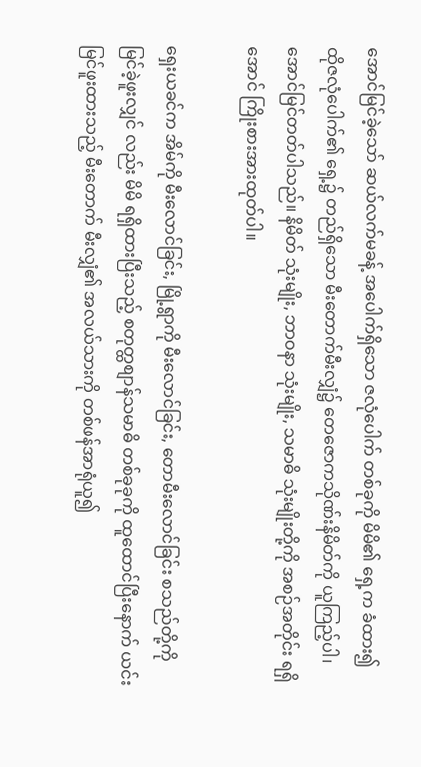အောင်မြင်ခဲ့သော် ဆယ်လက်မခန့် အပေါက်ရှိသော ဇလုံပေါက် တစ်ခုကို မိမိ၏ ရှေ့က ခံထား၍ ထိုဇလုံပေါက်၏ ရှေ့၌ တည်ရှိသော မီးတောက်မီးလျှံ၌ တေဇောကသိုဏ်းနိမိတ်ကို ယူကြည့်ပါ၊ အောင်မြင်တတ်ပါသည်။ နိမိတ် သုံးမျိုး, ဘာဝနာ သုံးမျိုး, သမာဓိ သုံးမျိုးတို့ကို အစဉ်အတိုင်း ရရှိအောင် ကြိုးစားအားထုတ်ပါ။

ရှေးယခင်က အိမ်ကို မီးလောင်ခြင်း, မြို့ရွာကို မီးလောင်ခြင်း, တောမီးလောင်ခြင်း စသည်တို့ကို မြင်ခဲ့ဖူးလျှင် လည်း မိမိ ရရှိထားပြီးသည့် စတုတ္ထစျာန်သမာဓိ တစ်ခုခုကို ထူထောင်ပြီးနောက် ယင်း မြင်ဖူးထားသည့် မီးတောက် မီးလျှံ၏ အလယ်သားကို တစ်ဖန်အာရုံယူ၍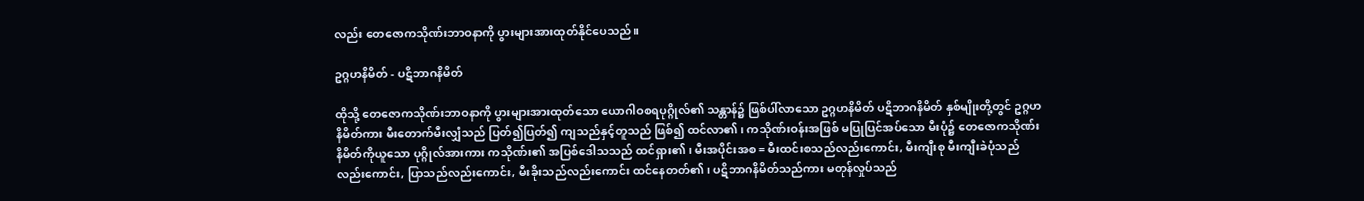လည်း တေဇောကသိုဏ်းဘာဝနာကို ပွားများအားထုတ်နိုင်ပေသည်။

ဥဂ္ဂဟနိမိတ် - ပဋိဘာဂနိမိတ်

ထိုသို့ တေဇောကသိုဏ်းဘာဝနာကို ပွားများအားထုတ်သော ယောဂါဝစရပုဂ္ဂိုလ်၏ သန္တာန်၌ ဖြစ်ပါ်လာသော ဥဂ္ဂဟနိမိတ် ပဋိဘာဂနိမိတ် နှစ်မျိုးတို့တွင် ဥဂ္ဂဟနိမိတ်ကား မီးတောက်မီးလျှံသည် ပြတ်၍ပြတ်၍ ကျသည်နှင့်တူသည် ဖြစ်၍ ထင်လာ၏၊ ကသိုဏ်းဝန်းအဖြစ် မပြုပြင်အပ်သော မီးပုံ၌ တေဇောကသိုဏ်းနိမိတ်ကိုယူသော ပုဂ္ဂိုလ်အားကား ကသိုဏ်း၏ အပြစ်ဒေါသသည် ထင်ရှား၏၊ မီးအပိုင်းအစ = မီးထင်းစသည်လည်းကောင်း, မီးကျီးစု မီးကျီးခဲပုံသည် လည်းကောင်း, ပြာသည်လည်းကောင်း, မီးခိုးသည်လည်းကောင်း ထင်နေတတ်၏၊ ပဋိဘာဂနိမိတ်သည်ကား မတုန်လှုပ်သည်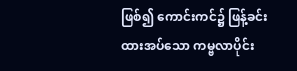ဖြစ်၍ ကောင်းကင်၌ ဖြန့်ခင်းထားအပ်သော ကမ္ဗလာပိုင်း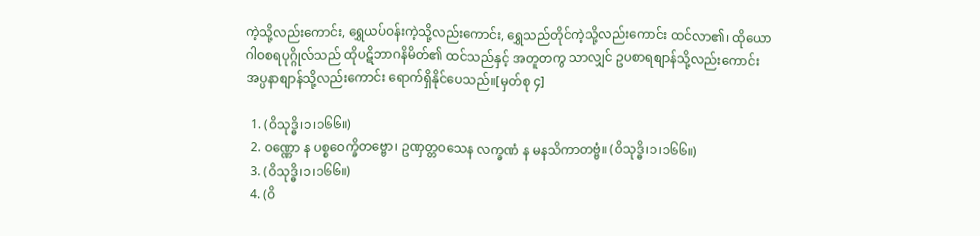ကဲ့သို့လည်းကောင်း, ရွှေယပ်ဝန်းကဲ့သို့လည်းကောင်း, ရွှေသည်တိုင်ကဲ့သို့လည်းကောင်း ထင်လာ၏၊ ထိုယောဂါဝစရပုဂ္ဂိုလ်သည် ထိုပဋိဘာဂနိမိတ်၏ ထင်သည်နှင့် အတူတကွ သာလျှင် ဥပစာရစျာန်သို့လည်းကောင်း အပ္ပနာစျာန်သို့လည်းကောင်း ရောက်ရှိနိုင်ပေသည်။[မှတ်စု ၄]

  1. (ဝိသုဒ္ဓိ၊၁၊၁၆၆။)
  2. ဝဏ္ဏော န ပစ္စဝေက္ခိတဗ္ဗော၊ ဥဏှတ္တဝသေန လက္ခဏံ န မနသိကာတဗ္ဗံ။ (ဝိသုဒ္ဓိ၊၁၊၁၆၆။)
  3. (ဝိသုဒ္ဓိ၊၁၊၁၆၆။)
  4. (ဝိ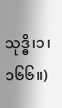သုဒ္ဓိ၊၁၊၁၆၆။)